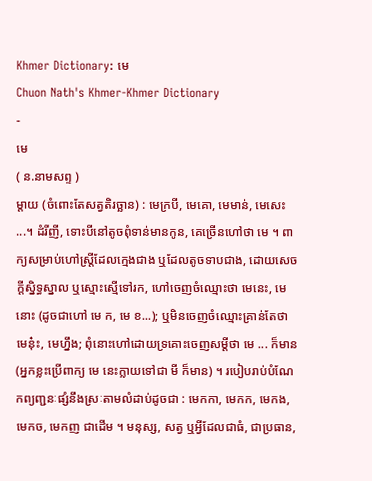Khmer Dictionary: មេ
Chuon Nath's Khmer-Khmer Dictionary
-
មេ
( ន.នាមសព្ទ )
ម្ដាយ (ចំពោះតែសត្វតិរច្ឆាន) : មេក្របី, មេគោ, មេមាន់, មេសេះ ...។ ដំរីញី, ទោះបីនៅតូចពុំទាន់មានកូន, គេច្រើនហៅថា មេ ។ ពាក្យសម្រាប់ហៅស្រ្តីដែលក្មេងជាង ឬដែលតូចទាបជាង, ដោយសេចក្ដីស្និទ្ធស្នាល ឬស្មោះស្មើទៅរក, ហៅចេញចំឈ្មោះថា មេនេះ, មេនោះ (ដូចជាហៅ មេ ក, មេ ខ...); ឬមិនចេញចំឈ្មោះគ្រាន់តែថា មេនុ៎ះ, មេហ្នឹង; ពុំនោះហៅដោយទ្រគោះចេញសម្ដីថា មេ ... ក៏មាន (អ្នកខ្លះប្រើពាក្យ មេ នេះក្លាយទៅជា មី ក៏មាន) ។ របៀបរាប់បំណែកព្យញ្ជនៈផ្សំនឹងស្រៈតាមលំដាប់ដូចជា : មេកកា, មេកក, មេកង, មេកច, មេកញ ជាដើម ។ មនុស្ស, សត្វ ឬអ្វីដែលជាធំ, ជាប្រធាន,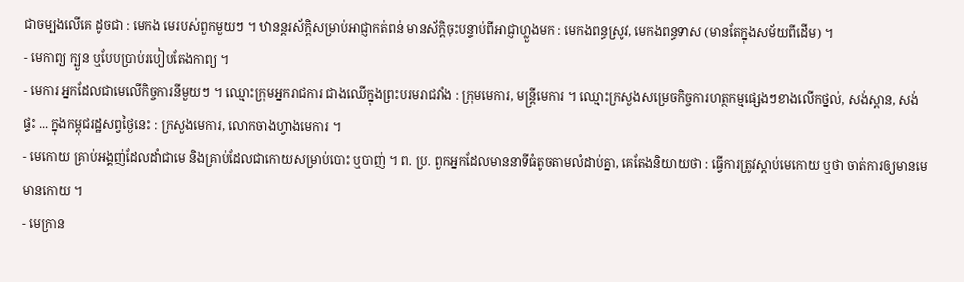ជាចម្បងលើគេ ដូចជា : មេកង មេរបស់ពួកមួយៗ ។ ឋានន្តរស័ក្តិសម្រាប់អាជ្ញាកត់ពន់ មានស័ក្តិចុះបន្ទាប់ពីអាជ្ញាហ្លួងមក : មេកងពន្ធស្រូវ, មេកងពន្ធទាស (មានតែក្នុងសម័យពីដើម) ។
- មេកាព្យ ក្បួន ឬបែបប្រាប់របៀបតែងកាព្យ ។
- មេការ អ្នកដែលជាមេលើកិច្ចការនីមួយៗ ។ ឈ្មោះក្រុមអ្នករាជការ ជាងឈើក្នុងព្រះបរមរាជវាំង : ក្រុមមេការ, មន្ត្រីមេការ ។ ឈ្មោះក្រសួងសម្រេចកិច្ចការហត្ថកម្មផ្សេងៗខាងលើកថ្នល់, សង់ស្ពាន, សង់ផ្ទះ ... ក្នុងកម្ពុជរដ្ឋសព្វថ្ងៃនេះ : ក្រសួងមេការ, លោកចាងហ្វាងមេការ ។
- មេកោយ គ្រាប់អង្គញ់ដែលដាំជាមេ និងគ្រាប់ដែលជាកោយសម្រាប់បោះ ឬបាញ់ ។ ព. ប្រ. ពួកអ្នកដែលមាននាទីធំតូចតាមលំដាប់គ្នា, គេតែងនិយាយថា : ធ្វើការត្រូវស្ដាប់មេកោយ ឬថា ចាត់ការឲ្យមានមេមានកោយ ។
- មេក្រាន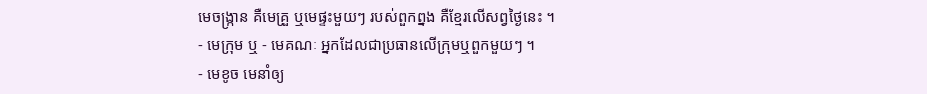មេចង្ក្រាន គឺមេគ្រួ ឬមេផ្ទះមួយៗ របស់ពួកព្នង គឺខ្មែរលើសព្វថ្ងៃនេះ ។
- មេក្រុម ឬ - មេគណៈ អ្នកដែលជាប្រធានលើក្រុមឬពួកមួយៗ ។
- មេខូច មេនាំឲ្យ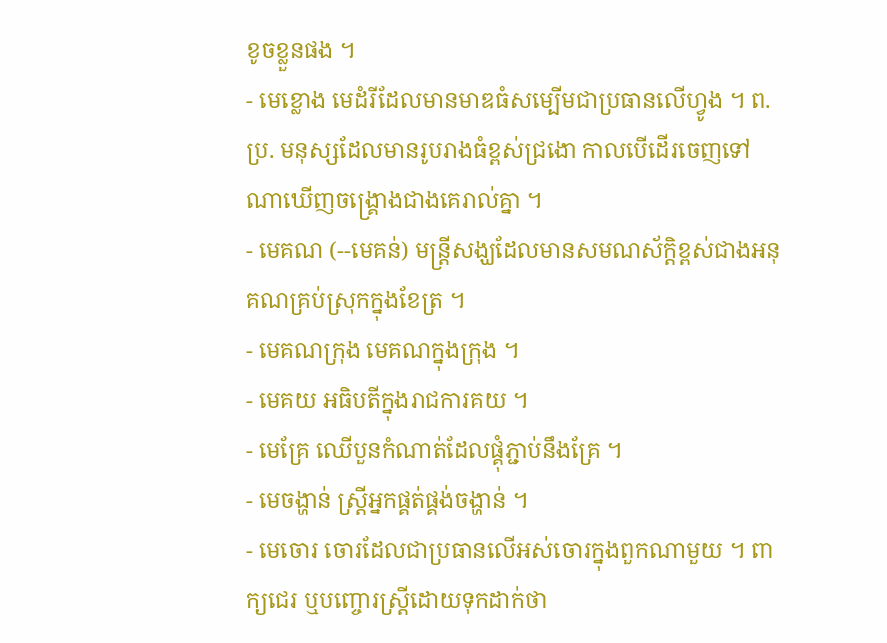ខូចខ្លួនផង ។
- មេខ្លោង មេដំរីដែលមានមាឌធំសម្បើមជាប្រធានលើហ្វូង ។ ព. ប្រ. មនុស្សដែលមានរូបរាងធំខ្ពស់ជ្រងោ កាលបើដើរចេញទៅណាឃើញចង្គ្រោងជាងគេរាល់គ្នា ។
- មេគណ (--មេគន់) មន្រ្តីសង្ឃដែលមានសមណស័ក្តិខ្ពស់ជាងអនុគណគ្រប់ស្រុកក្នុងខែត្រ ។
- មេគណក្រុង មេគណក្នុងក្រុង ។
- មេគយ អធិបតីក្នុងរាជការគយ ។
- មេគ្រែ ឈើបួនកំណាត់ដែលផ្គុំភ្ជាប់នឹងគ្រែ ។
- មេចង្ហាន់ ស្ត្រីអ្នកផ្គត់ផ្គង់ចង្ហាន់ ។
- មេចោរ ចោរដែលជាប្រធានលើអស់ចោរក្នុងពួកណាមួយ ។ ពាក្យជេរ ឬបញ្ចោរស្ត្រីដោយទុកដាក់ថា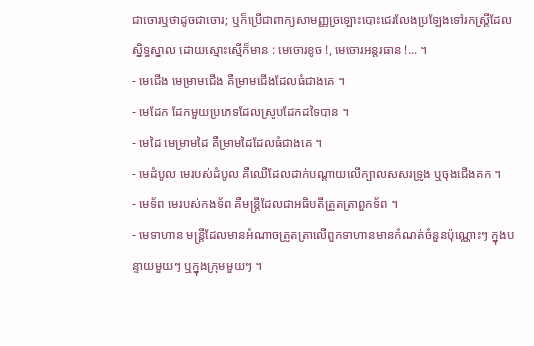ជាចោរឬថាដូចជាចោរ; ឬក៏ប្រើជាពាក្យសាមញ្ញច្រឡោះបោះជេរលែងប្រឡែងទៅរកស្ត្រីដែលស្និទ្ធស្នាល ដោយស្មោះស្មើក៏មាន : មេចោរខូច !, មេចោរអន្តរធាន !... ។
- មេជើង មេម្រាមជើង គឺម្រាមជើងដែលធំជាងគេ ។
- មេដែក ដែកមួយប្រភេទដែលស្រូបដែកដទៃបាន ។
- មេដៃ មេម្រាមដៃ គឺម្រាមដៃដែលធំជាងគេ ។
- មេដំបូល មេរបស់ដំបូល គឺឈើដែលដាក់បណ្ដាយលើក្បាលសសរទ្រូង ឬចុងជើងគក ។
- មេទ័ព មេរបស់កងទ័ព គឺមន្ត្រីដែលជាអធិបតីត្រួតត្រាពួកទ័ព ។
- មេទាហាន មន្រ្តីដែលមានអំណាចត្រួតត្រាលើពួកទាហានមានកំណត់ចំនួនប៉ុណ្ណោះៗ ក្នុងបន្ទាយមួយៗ ឬក្នុងក្រុមមួយៗ ។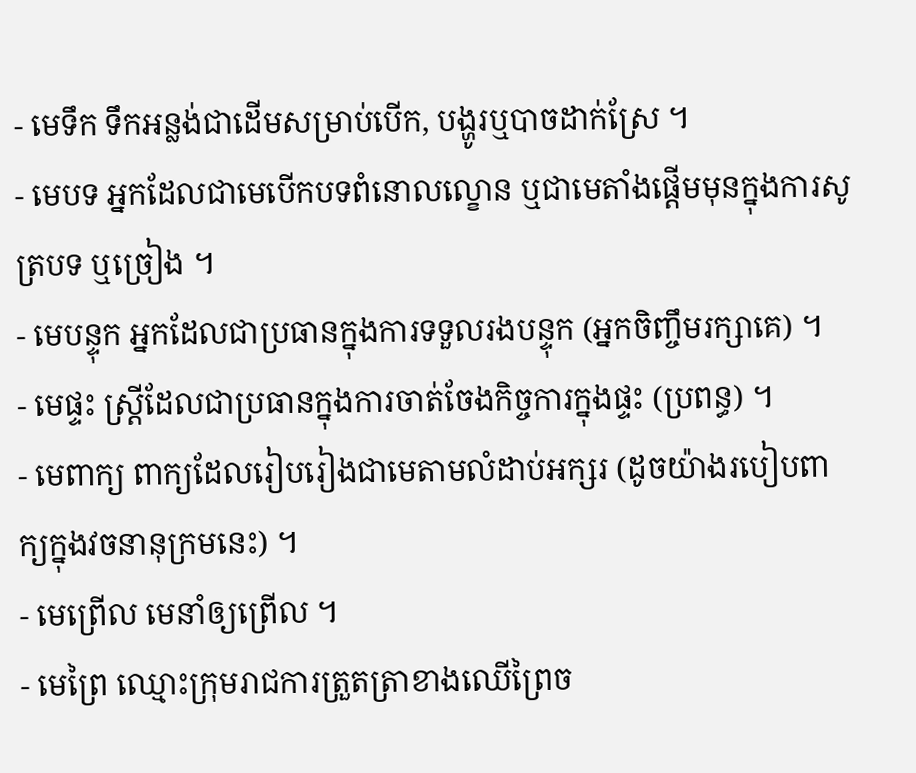- មេទឹក ទឹកអន្លង់ជាដើមសម្រាប់បើក, បង្ហូរឬបាចដាក់ស្រែ ។
- មេបទ អ្នកដែលជាមេបើកបទពំនោលល្ខោន ឬជាមេតាំងផ្ដើមមុនក្នុងការសូត្របទ ឬច្រៀង ។
- មេបន្ទុក អ្នកដែលជាប្រធានក្នុងការទទួលរងបន្ទុក (អ្នកចិញ្ចឹមរក្សាគេ) ។
- មេផ្ទះ ស្រ្តីដែលជាប្រធានក្នុងការចាត់ចែងកិច្ចការក្នុងផ្ទះ (ប្រពន្ធ) ។
- មេពាក្យ ពាក្យដែលរៀបរៀងជាមេតាមលំដាប់អក្សរ (ដូចយ៉ាងរបៀបពាក្យក្នុងវចនានុក្រមនេះ) ។
- មេព្រើល មេនាំឲ្យព្រើល ។
- មេព្រៃ ឈ្មោះក្រុមរាជការត្រួតត្រាខាងឈើព្រៃច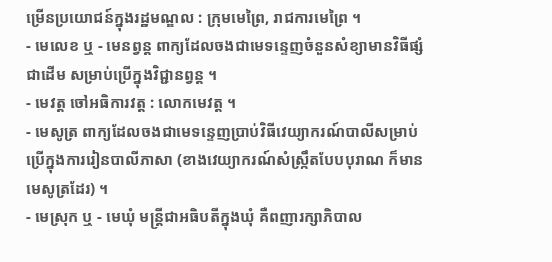ម្រើនប្រយោជន៍ក្នុងរដ្ឋមណ្ឌល : ក្រុមមេព្រៃ, រាជការមេព្រៃ ។
- មេលេខ ឬ - មេនព្វន្ត ពាក្យដែលចងជាមេទន្ទេញចំនួនសំខ្យាមានវិធីផ្សំជាដើម សម្រាប់ប្រើក្នុងវិជ្ជានព្វន្ត ។
- មេវត្ត ចៅអធិការវត្ត : លោកមេវត្ត ។
- មេសូត្រ ពាក្យដែលចងជាមេទន្ទេញប្រាប់វិធីវេយ្យាករណ៍បាលីសម្រាប់ប្រើក្នុងការរៀនបាលីភាសា (ខាងវេយ្យាករណ៍សំស្ក្រឹតបែបបុរាណ ក៏មានមេសូត្រដែរ) ។
- មេស្រុក ឬ - មេឃុំ មន្ត្រីជាអធិបតីក្នុងឃុំ គឺពញារក្សាភិបាល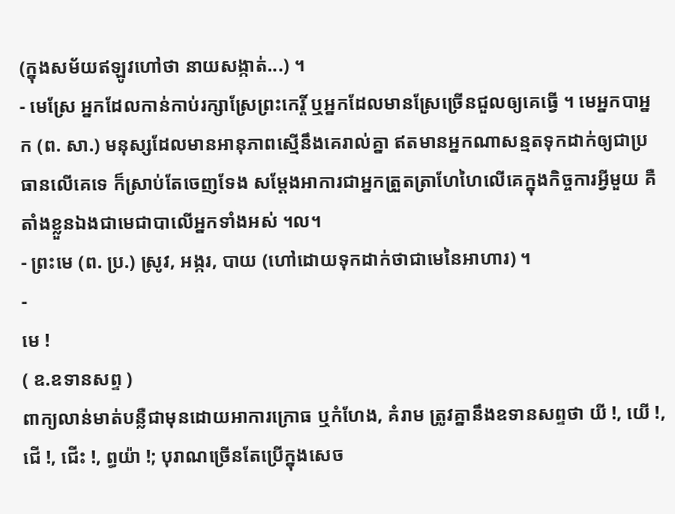(ក្នុងសម័យឥឡូវហៅថា នាយសង្កាត់...) ។
- មេស្រែ អ្នកដែលកាន់កាប់រក្សាស្រែព្រះកេរ្តិ៍ ឬអ្នកដែលមានស្រែច្រើនជួលឲ្យគេធ្វើ ។ មេអ្នកបាអ្នក (ព. សា.) មនុស្សដែលមានអានុភាពស្មើនឹងគេរាល់គ្នា ឥតមានអ្នកណាសន្មតទុកដាក់ឲ្យជាប្រធានលើគេទេ ក៏ស្រាប់តែចេញទែង សម្ដែងអាការជាអ្នកត្រួតត្រាហែហៃលើគេក្នុងកិច្ចការអ្វីមួយ គឺតាំងខ្លួនឯងជាមេជាបាលើអ្នកទាំងអស់ ។ល។
- ព្រះមេ (ព. ប្រ.) ស្រូវ, អង្ករ, បាយ (ហៅដោយទុកដាក់ថាជាមេនៃអាហារ) ។
-
មេ !
( ឧ.ឧទានសព្ទ )
ពាក្យលាន់មាត់បន្លឺជាមុនដោយអាការក្រោធ ឬកំហែង, គំរាម ត្រូវគ្នានឹងឧទានសព្ទថា យី !, យើ !, ជើ !, ជើះ !, ព្ធយ៉ា !; បុរាណច្រើនតែប្រើក្នុងសេច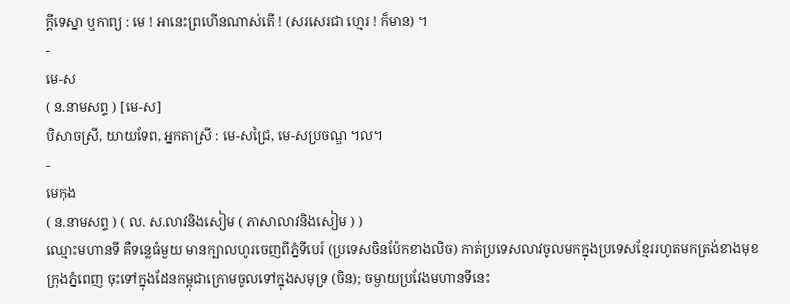ក្ដីទេស្នា ឬកាព្យ : មេ ! អានេះព្រហើនណាស់តើ ! (សរសេរជា ហ្មេរ ! ក៏មាន) ។
-
មេ-ស
( ន.នាមសព្ទ ) [មេ-ស]
បិសាចស្រី, យាយទែព, អ្នកតាស្រី : មេ-សជ្រៃ, មេ-សប្រចណ្ឌ ។ល។
-
មេកុង
( ន.នាមសព្ទ ) ( ល. ស.លាវនិងសៀម ( ភាសាលាវនិងសៀម ) )
ឈ្មោះមហានទី គឺទន្លេធំមួយ មានក្បាលហូរចេញពីភ្នំទីបេរ៍ (ប្រទេសចិនប៉ែកខាងលិច) កាត់ប្រទេសលាវចូលមកក្នុងប្រទេសខ្មែររហូតមកត្រង់ខាងមុខក្រុងភ្នំពេញ ចុះទៅក្នុងដែនកម្ពុជាក្រោមចូលទៅក្នុងសមុទ្រ (ចិន); ចម្ងាយប្រវែងមហានទីនេះ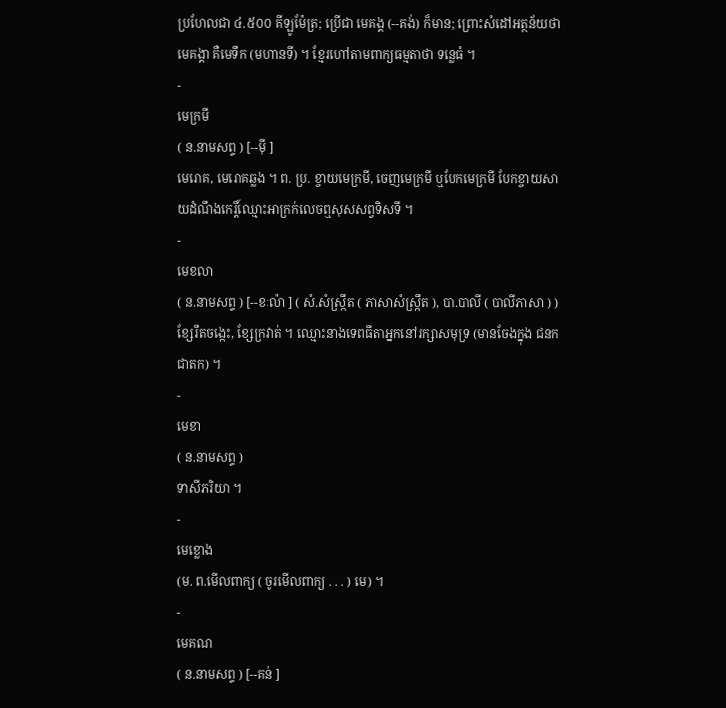ប្រហែលជា ៤.៥០០ គីឡូម៉ែត្រ; ប្រើជា មេគង្គ (--គង់) ក៏មាន; ព្រោះសំដៅអត្ថន័យថា មេគង្គា គឺមេទឹក (មហានទី) ។ ខ្មែរហៅតាមពាក្យធម្មតាថា ទន្លេធំ ។
-
មេក្រមី
( ន.នាមសព្ទ ) [--ម៉ី ]
មេរោគ, មេរោគឆ្លង ។ ព. ប្រ. ខ្ចាយមេក្រមី, ចេញមេក្រមី ឬបែកមេក្រមី បែកខ្ចាយសាយដំណឹងកេរ្តិ៍ឈ្មោះអាក្រក់លេចឮសុសសព្វទិសទី ។
-
មេខលា
( ន.នាមសព្ទ ) [--ខៈល៉ា ] ( សំ.សំស្រ្កឹត ( ភាសាសំស្រ្កឹត ), បា.បាលី ( បាលីភាសា ) )
ខ្សែរឹតចង្កេះ, ខ្សែក្រវាត់ ។ ឈ្មោះនាងទេពធីតាអ្នកនៅរក្សាសមុទ្រ (មានចែងក្នុង ជនកជាតក) ។
-
មេខា
( ន.នាមសព្ទ )
ទាសីភរិយា ។
-
មេខ្លោង
(ម. ព.មើលពាក្យ ( ចូរមើលពាក្យ . . . ) មេ) ។
-
មេគណ
( ន.នាមសព្ទ ) [--គន់ ]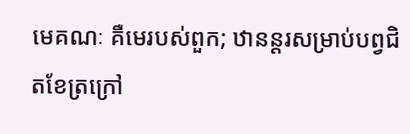មេគណៈ គឺមេរបស់ពួក; ឋានន្តរសម្រាប់បព្វជិតខែត្រក្រៅ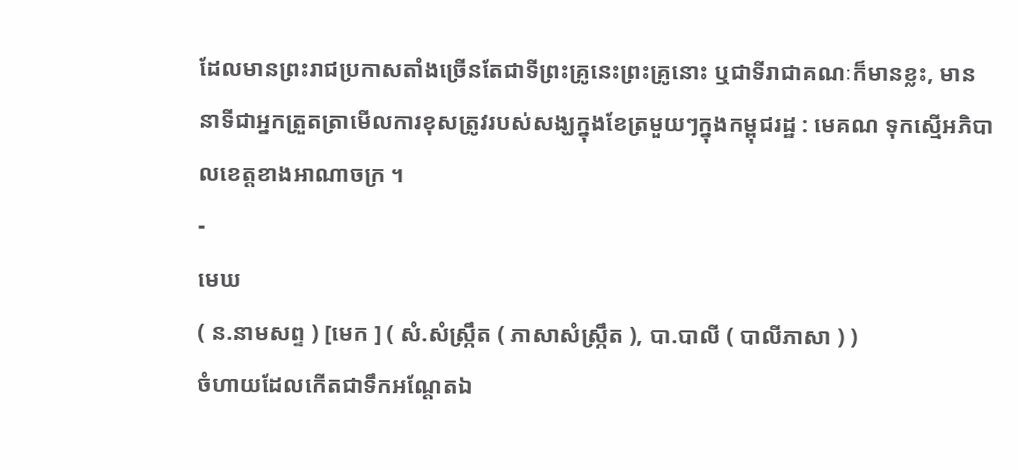ដែលមានព្រះរាជប្រកាសតាំងច្រើនតែជាទីព្រះគ្រូនេះព្រះគ្រូនោះ ឬជាទីរាជាគណៈក៏មានខ្លះ, មាននាទីជាអ្នកត្រួតត្រាមើលការខុសត្រូវរបស់សង្ឃក្នុងខែត្រមួយៗក្នុងកម្ពុជរដ្ឋ : មេគណ ទុកស្មើអភិបាលខេត្តខាងអាណាចក្រ ។
-
មេឃ
( ន.នាមសព្ទ ) [មេក ] ( សំ.សំស្រ្កឹត ( ភាសាសំស្រ្កឹត ), បា.បាលី ( បាលីភាសា ) )
ចំហាយដែលកើតជាទឹកអណ្ដែតឯ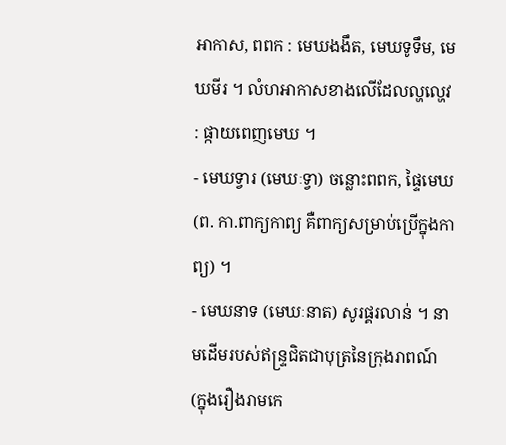អាកាស, ពពក : មេឃងងឹត, មេឃទូទឹម, មេឃមីរ ។ លំហអាកាសខាងលើដែលល្ហល្ហេវ : ផ្កាយពេញមេឃ ។
- មេឃទ្វារ (មេឃៈទ្វា) ចន្លោះពពក, ផ្ទៃមេឃ (ព. កា.ពាក្យកាព្យ គឺពាក្យសម្រាប់ប្រើក្នុងកាព្យ) ។
- មេឃនាទ (មេឃៈនាត) សូរផ្គរលាន់ ។ នាមដើមរបស់ឥន្រ្ទជិតជាបុត្រនៃក្រុងរាពណ៍ (ក្នុងរឿងរាមកេ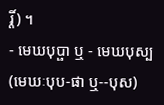រ្តិ៍) ។
- មេឃបុប្ផា ឬ - មេឃបុស្ប (មេឃៈបុប-ផា ឬ--បុស)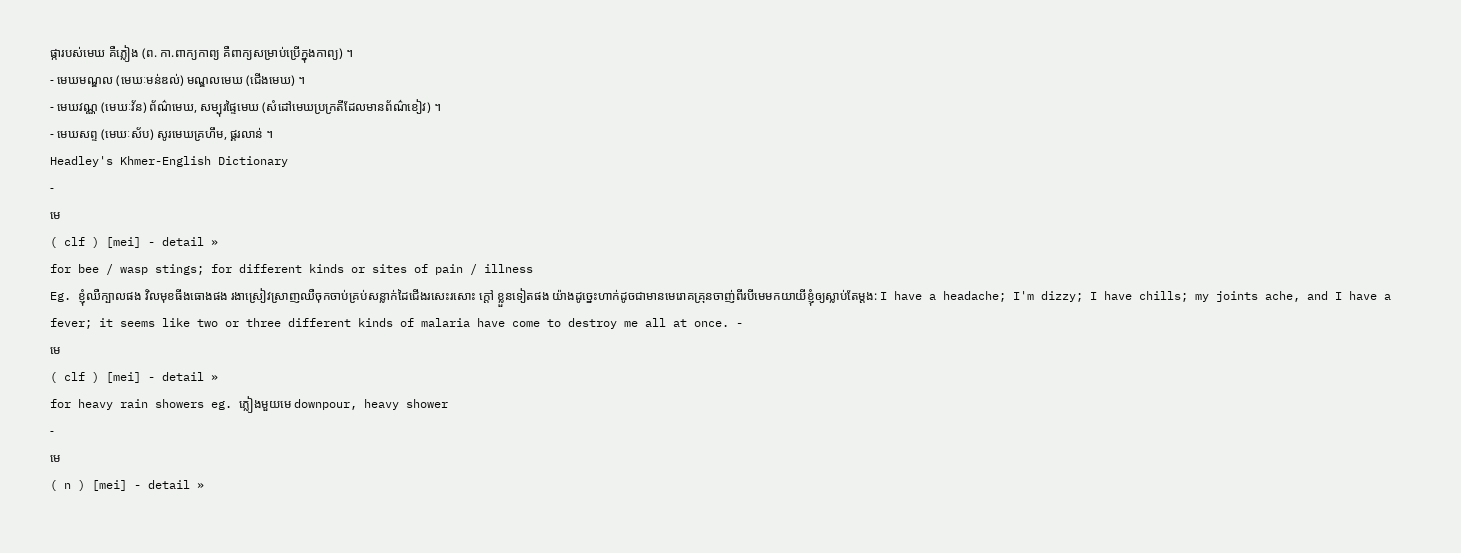ផ្ការបស់មេឃ គឺភ្លៀង (ព. កា.ពាក្យកាព្យ គឺពាក្យសម្រាប់ប្រើក្នុងកាព្យ) ។
- មេឃមណ្ឌល (មេឃៈមន់ឌល់) មណ្ឌលមេឃ (ជើងមេឃ) ។
- មេឃវណ្ណ (មេឃៈវ័ន) ព័ណ៌មេឃ, សម្បុរផ្ទៃមេឃ (សំដៅមេឃប្រក្រតីដែលមានព័ណ៌ខៀវ) ។
- មេឃសព្ទ (មេឃៈស័ប) សូរមេឃគ្រហឹម, ផ្គរលាន់ ។
Headley's Khmer-English Dictionary
-
មេ
( clf ) [mei] - detail »
for bee / wasp stings; for different kinds or sites of pain / illness
Eg. ខ្ញុំឈឺក្បាលផង វិលមុខធីងធោងផង រងាស្រៀវស្រាញឈឺចុកចាប់គ្រប់សន្លាក់ដៃជើងរសេះរសោះ ក្ដៅ ខ្លួនទៀតផង យ៉ាងដូច្នេះហាក់ដូចជាមានមេរោគគ្រុនចាញ់ពីរបីមេមកយាយីខ្ញុំឲ្យស្លាប់តែម្តង: I have a headache; I'm dizzy; I have chills; my joints ache, and I have a fever; it seems like two or three different kinds of malaria have come to destroy me all at once. -
មេ
( clf ) [mei] - detail »
for heavy rain showers eg. ភ្លៀងមួយមេ downpour, heavy shower
-
មេ
( n ) [mei] - detail »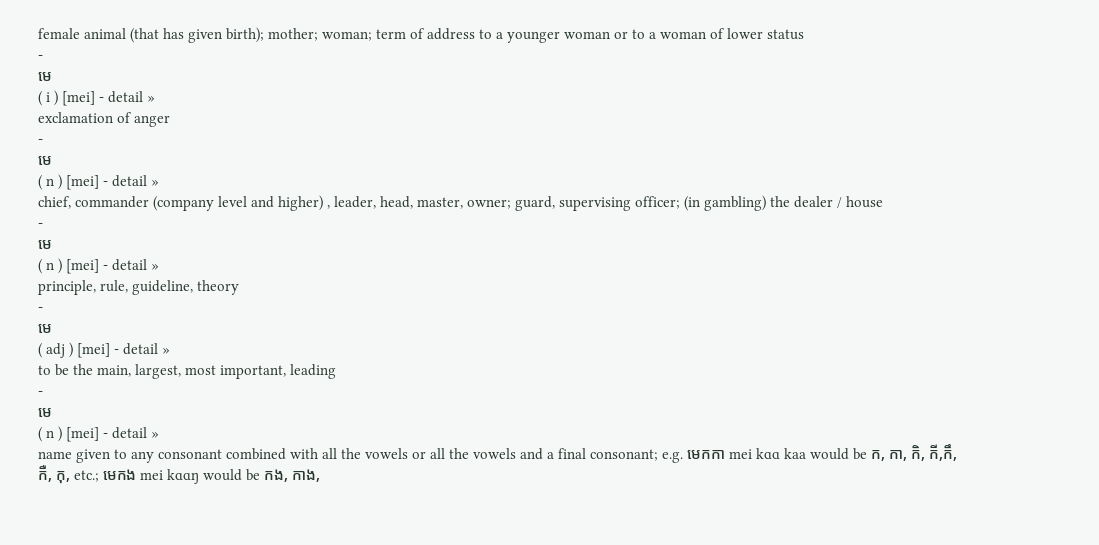female animal (that has given birth); mother; woman; term of address to a younger woman or to a woman of lower status
-
មេ
( i ) [mei] - detail »
exclamation of anger
-
មេ
( n ) [mei] - detail »
chief, commander (company level and higher) , leader, head, master, owner; guard, supervising officer; (in gambling) the dealer / house
-
មេ
( n ) [mei] - detail »
principle, rule, guideline, theory
-
មេ
( adj ) [mei] - detail »
to be the main, largest, most important, leading
-
មេ
( n ) [mei] - detail »
name given to any consonant combined with all the vowels or all the vowels and a final consonant; e.g. មេកកា mei kɑɑ kaa would be ក, កា, កិ, កី,កឹ, កឺ, កុ, etc.; មេកង mei kɑɑŋ would be កង, កាង,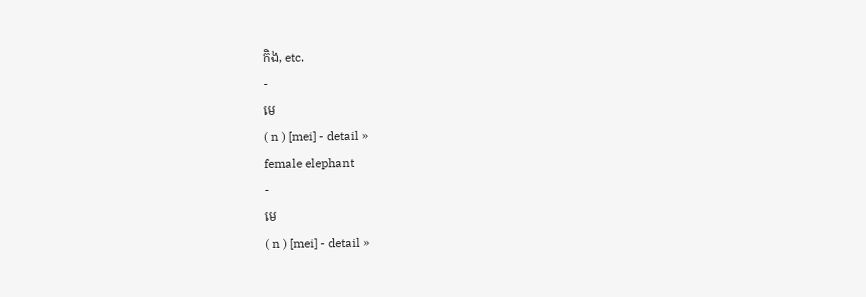កិង, etc.
-
មេ
( n ) [mei] - detail »
female elephant
-
មេ
( n ) [mei] - detail »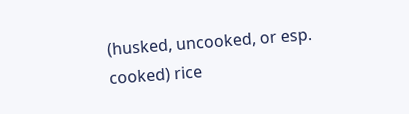(husked, uncooked, or esp. cooked) rice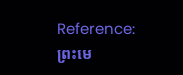Reference: ព្រះមេ